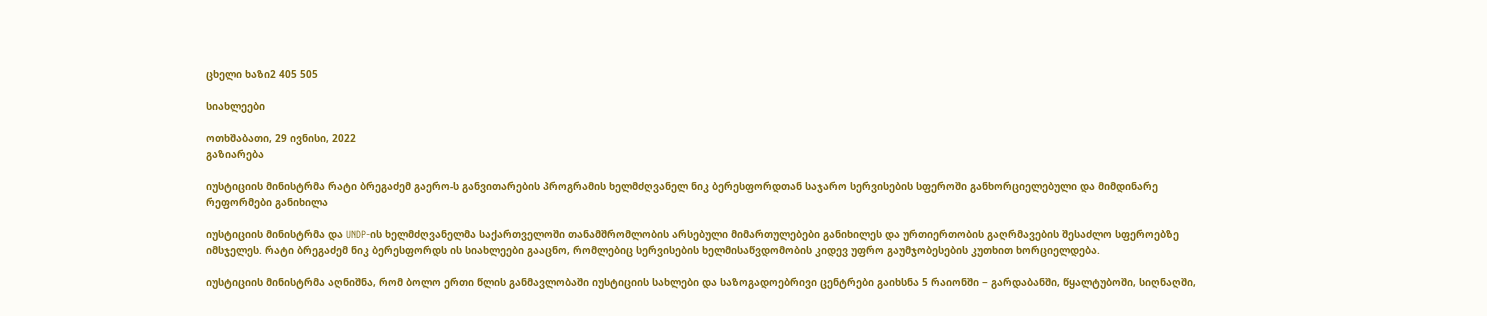ცხელი ხაზი2 405 505

სიახლეები

ოთხშაბათი, 29 ივნისი, 2022
გაზიარება

იუსტიციის მინისტრმა რატი ბრეგაძემ გაერო-ს განვითარების პროგრამის ხელმძღვანელ ნიკ ბერესფორდთან საჯარო სერვისების სფეროში განხორციელებული და მიმდინარე რეფორმები განიხილა

იუსტიციის მინისტრმა და UNDP-ის ხელმძღვანელმა საქართველოში თანამშრომლობის არსებული მიმართულებები განიხილეს და ურთიერთობის გაღრმავების შესაძლო სფეროებზე იმსჯელეს. რატი ბრეგაძემ ნიკ ბერესფორდს ის სიახლეები გააცნო, რომლებიც სერვისების ხელმისაწვდომობის კიდევ უფრო გაუმჯობესების კუთხით ხორციელდება.

იუსტიციის მინისტრმა აღნიშნა, რომ ბოლო ერთი წლის განმავლობაში იუსტიციის სახლები და საზოგადოებრივი ცენტრები გაიხსნა 5 რაიონში − გარდაბანში, წყალტუბოში, სიღნაღში,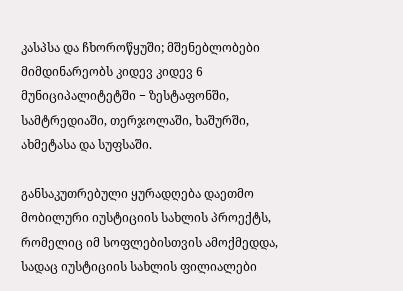კასპსა და ჩხოროწყუში; მშენებლობები მიმდინარეობს კიდევ კიდევ 6 მუნიციპალიტეტში − ზესტაფონში, სამტრედიაში, თერჯოლაში, ხაშურში, ახმეტასა და სუფსაში.

განსაკუთრებული ყურადღება დაეთმო მობილური იუსტიციის სახლის პროექტს, რომელიც იმ სოფლებისთვის ამოქმედდა, სადაც იუსტიციის სახლის ფილიალები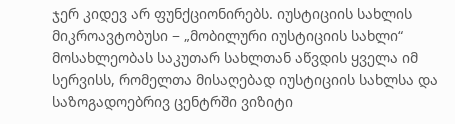ჯერ კიდევ არ ფუნქციონირებს. იუსტიციის სახლის მიკროავტობუსი − „მობილური იუსტიციის სახლი“ მოსახლეობას საკუთარ სახლთან აწვდის ყველა იმ სერვისს, რომელთა მისაღებად იუსტიციის სახლსა და საზოგადოებრივ ცენტრში ვიზიტი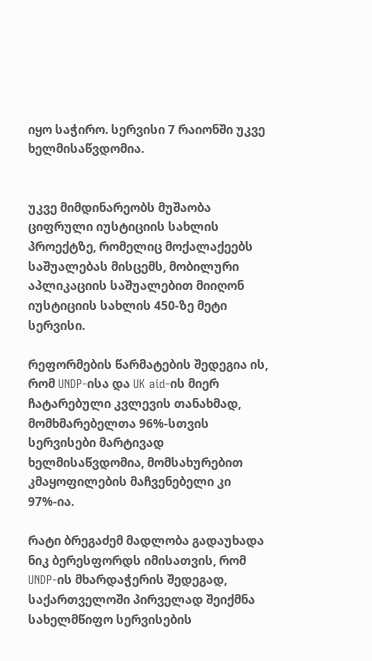იყო საჭირო. სერვისი 7 რაიონში უკვე ხელმისაწვდომია.


უკვე მიმდინარეობს მუშაობა ციფრული იუსტიციის სახლის პროექტზე, რომელიც მოქალაქეებს საშუალებას მისცემს, მობილური აპლიკაციის საშუალებით მიიღონ იუსტიციის სახლის 450-ზე მეტი სერვისი.

რეფორმების წარმატების შედეგია ის, რომ UNDP-ისა და UK aid-ის მიერ ჩატარებული კვლევის თანახმად, მომხმარებელთა 96%-სთვის სერვისები მარტივად ხელმისაწვდომია, მომსახურებით კმაყოფილების მაჩვენებელი კი 97%-ია.

რატი ბრეგაძემ მადლობა გადაუხადა ნიკ ბერესფორდს იმისათვის, რომ UNDP-ის მხარდაჭერის შედეგად, საქართველოში პირველად შეიქმნა სახელმწიფო სერვისების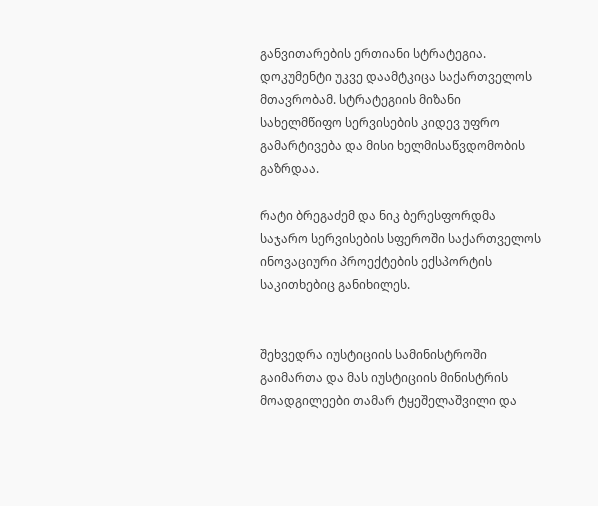განვითარების ერთიანი სტრატეგია. დოკუმენტი უკვე დაამტკიცა საქართველოს მთავრობამ. სტრატეგიის მიზანი სახელმწიფო სერვისების კიდევ უფრო გამარტივება და მისი ხელმისაწვდომობის გაზრდაა.

რატი ბრეგაძემ და ნიკ ბერესფორდმა საჯარო სერვისების სფეროში საქართველოს ინოვაციური პროექტების ექსპორტის საკითხებიც განიხილეს.


შეხვედრა იუსტიციის სამინისტროში გაიმართა და მას იუსტიციის მინისტრის მოადგილეები თამარ ტყეშელაშვილი და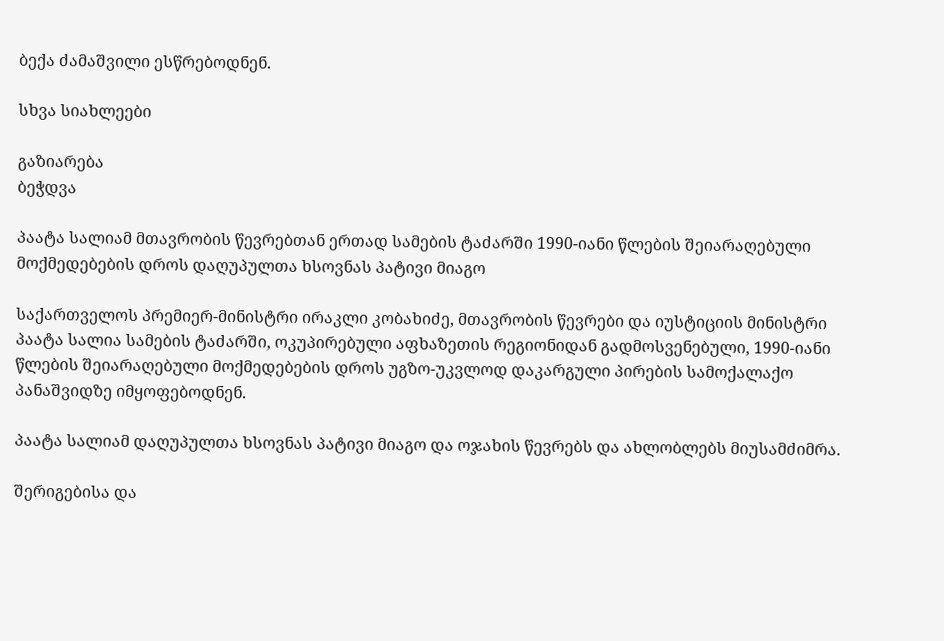ბექა ძამაშვილი ესწრებოდნენ.

სხვა სიახლეები

გაზიარება
ბეჭდვა

პაატა სალიამ მთავრობის წევრებთან ერთად სამების ტაძარში 1990-იანი წლების შეიარაღებული მოქმედებების დროს დაღუპულთა ხსოვნას პატივი მიაგო

საქართველოს პრემიერ-მინისტრი ირაკლი კობახიძე, მთავრობის წევრები და იუსტიციის მინისტრი პაატა სალია სამების ტაძარში, ოკუპირებული აფხაზეთის რეგიონიდან გადმოსვენებული, 1990-იანი წლების შეიარაღებული მოქმედებების დროს უგზო-უკვლოდ დაკარგული პირების სამოქალაქო პანაშვიდზე იმყოფებოდნენ.

პაატა სალიამ დაღუპულთა ხსოვნას პატივი მიაგო და ოჯახის წევრებს და ახლობლებს მიუსამძიმრა.

შერიგებისა და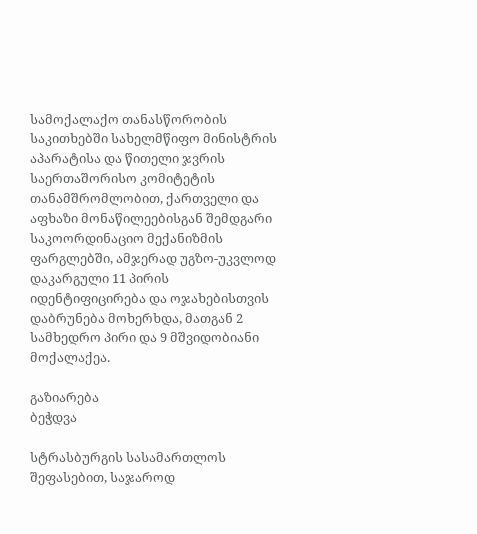სამოქალაქო თანასწორობის საკითხებში სახელმწიფო მინისტრის აპარატისა და წითელი ჯვრის საერთაშორისო კომიტეტის თანამშრომლობით, ქართველი და აფხაზი მონაწილეებისგან შემდგარი საკოორდინაციო მექანიზმის ფარგლებში, ამჯერად უგზო-უკვლოდ დაკარგული 11 პირის იდენტიფიცირება და ოჯახებისთვის დაბრუნება მოხერხდა, მათგან 2 სამხედრო პირი და 9 მშვიდობიანი მოქალაქეა.

გაზიარება
ბეჭდვა

სტრასბურგის სასამართლოს შეფასებით, საჯაროდ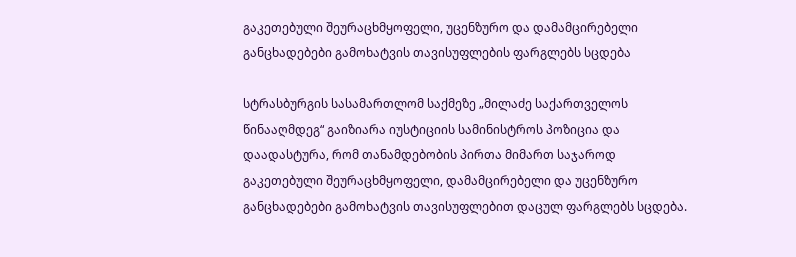გაკეთებული შეურაცხმყოფელი, უცენზურო და დამამცირებელი განცხადებები გამოხატვის თავისუფლების ფარგლებს სცდება

სტრასბურგის სასამართლომ საქმეზე „მილაძე საქართველოს წინააღმდეგ“ გაიზიარა იუსტიციის სამინისტროს პოზიცია და დაადასტურა, რომ თანამდებობის პირთა მიმართ საჯაროდ გაკეთებული შეურაცხმყოფელი, დამამცირებელი და უცენზურო განცხადებები გამოხატვის თავისუფლებით დაცულ ფარგლებს სცდება.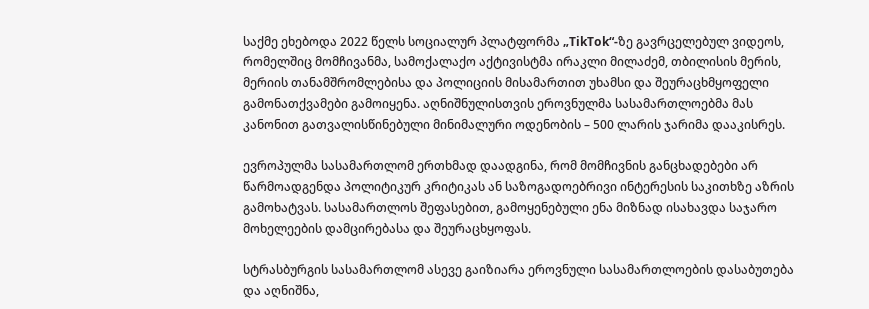საქმე ეხებოდა 2022 წელს სოციალურ პლატფორმა „TikTok“-ზე გავრცელებულ ვიდეოს, რომელშიც მომჩივანმა, სამოქალაქო აქტივისტმა ირაკლი მილაძემ, თბილისის მერის, მერიის თანამშრომლებისა და პოლიციის მისამართით უხამსი და შეურაცხმყოფელი გამონათქვამები გამოიყენა. აღნიშნულისთვის ეროვნულმა სასამართლოებმა მას კანონით გათვალისწინებული მინიმალური ოდენობის – 500 ლარის ჯარიმა დააკისრეს.

ევროპულმა სასამართლომ ერთხმად დაადგინა, რომ მომჩივნის განცხადებები არ წარმოადგენდა პოლიტიკურ კრიტიკას ან საზოგადოებრივი ინტერესის საკითხზე აზრის გამოხატვას. სასამართლოს შეფასებით, გამოყენებული ენა მიზნად ისახავდა საჯარო მოხელეების დამცირებასა და შეურაცხყოფას.

სტრასბურგის სასამართლომ ასევე გაიზიარა ეროვნული სასამართლოების დასაბუთება და აღნიშნა,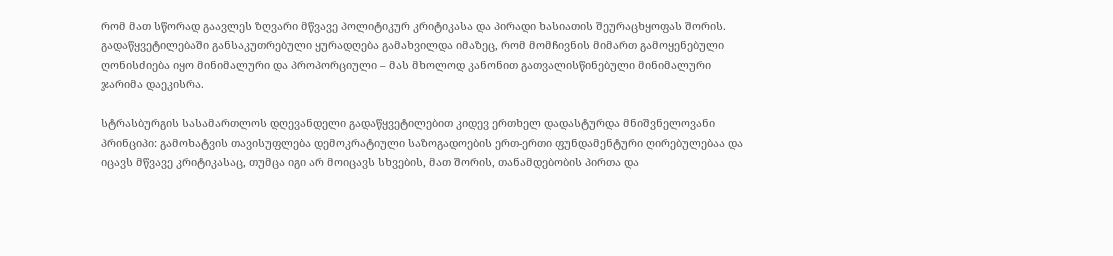რომ მათ სწორად გაავლეს ზღვარი მწვავე პოლიტიკურ კრიტიკასა და პირადი ხასიათის შეურაცხყოფას შორის. გადაწყვეტილებაში განსაკუთრებული ყურადღება გამახვილდა იმაზეც, რომ მომჩივნის მიმართ გამოყენებული ღონისძიება იყო მინიმალური და პროპორციული – მას მხოლოდ კანონით გათვალისწინებული მინიმალური ჯარიმა დაეკისრა.

სტრასბურგის სასამართლოს დღევანდელი გადაწყვეტილებით კიდევ ერთხელ დადასტურდა მნიშვნელოვანი პრინციპი: გამოხატვის თავისუფლება დემოკრატიული საზოგადოების ერთ-ერთი ფუნდამენტური ღირებულებაა და იცავს მწვავე კრიტიკასაც, თუმცა იგი არ მოიცავს სხვების, მათ შორის, თანამდებობის პირთა და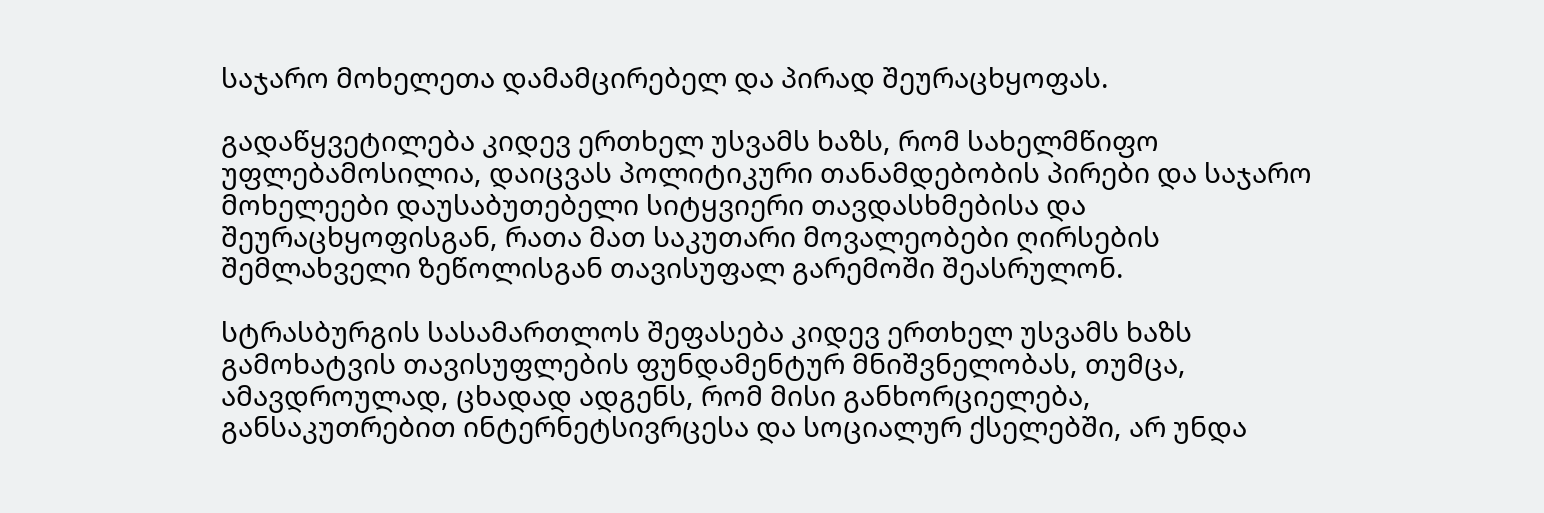საჯარო მოხელეთა დამამცირებელ და პირად შეურაცხყოფას.

გადაწყვეტილება კიდევ ერთხელ უსვამს ხაზს, რომ სახელმწიფო უფლებამოსილია, დაიცვას პოლიტიკური თანამდებობის პირები და საჯარო მოხელეები დაუსაბუთებელი სიტყვიერი თავდასხმებისა და შეურაცხყოფისგან, რათა მათ საკუთარი მოვალეობები ღირსების შემლახველი ზეწოლისგან თავისუფალ გარემოში შეასრულონ.

სტრასბურგის სასამართლოს შეფასება კიდევ ერთხელ უსვამს ხაზს გამოხატვის თავისუფლების ფუნდამენტურ მნიშვნელობას, თუმცა, ამავდროულად, ცხადად ადგენს, რომ მისი განხორციელება, განსაკუთრებით ინტერნეტსივრცესა და სოციალურ ქსელებში, არ უნდა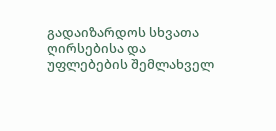გადაიზარდოს სხვათა ღირსებისა და უფლებების შემლახველ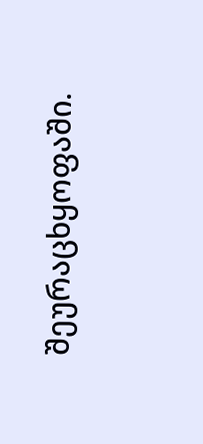შეურაცხყოფაში.